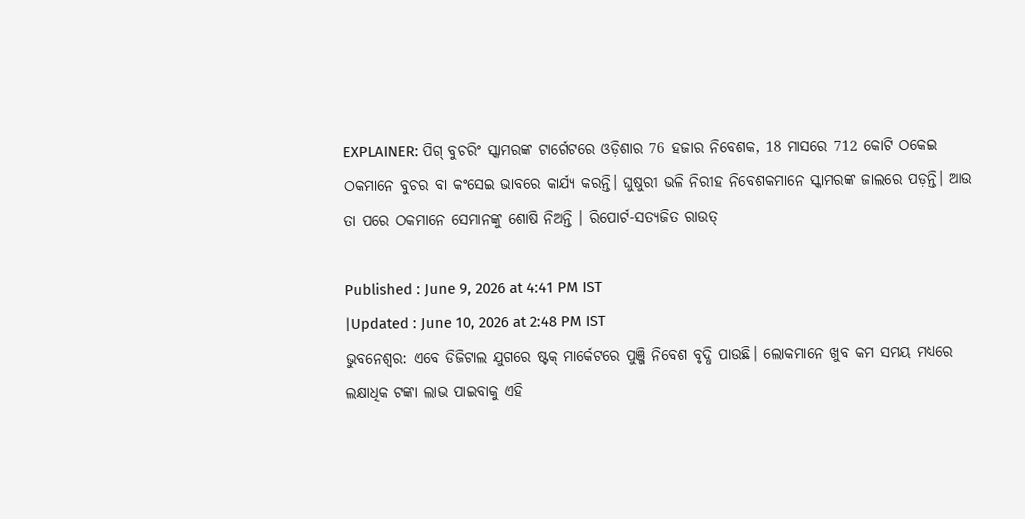EXPLAINER: ପିଗ୍ ବୁଚରିଂ ସ୍କାମରଙ୍କ ଟାର୍ଗେଟରେ ଓଡ଼ିଶାର 76 ହଜାର ନିବେଶକ, 18 ମାସରେ 712 କୋଟି ଠକେଇ
ଠକମାନେ ବୁଚର ବା କଂସେଇ ଭାବରେ କାର୍ଯ୍ୟ କରନ୍ତି। ଘୁଷୁରୀ ଭଳି ନିରୀହ ନିବେଶକମାନେ ସ୍କାମରଙ୍କ ଜାଲରେ ପଡ଼ନ୍ତି। ଆଉ ତା ପରେ ଠକମାନେ ସେମାନଙ୍କୁ ଶୋଷି ନିଅନ୍ତି । ରିପୋର୍ଟ-ସତ୍ୟଜିତ ରାଉତ୍

Published : June 9, 2026 at 4:41 PM IST
|Updated : June 10, 2026 at 2:48 PM IST
ଭୁବନେଶ୍ୱର: ଏବେ ଡିଜିଟାଲ ଯୁଗରେ ଷ୍ଟକ୍ ମାର୍କେଟରେ ପୁଞ୍ଜି ନିବେଶ ବୃଦ୍ଧି ପାଉଛି। ଲୋକମାନେ ଖୁବ କମ ସମୟ ମଧ୍ୟରେ ଲକ୍ଷାଧିକ ଟଙ୍କା ଲାଭ ପାଇବାକୁ ଏହି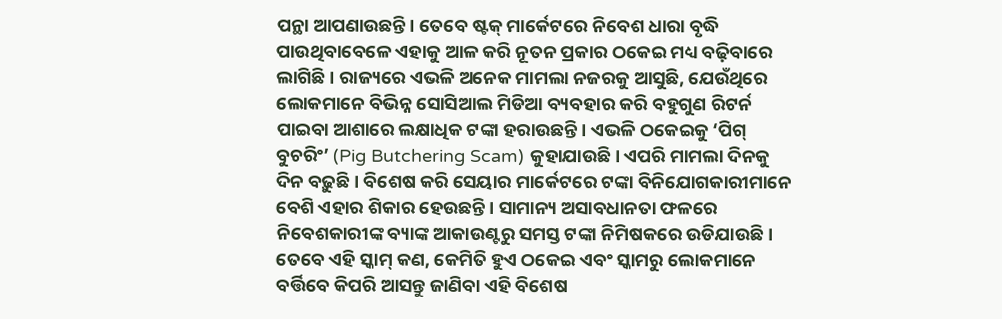ପନ୍ଥା ଆପଣାଉଛନ୍ତି। ତେବେ ଷ୍ଟକ୍ ମାର୍କେଟରେ ନିବେଶ ଧାରା ବୃଦ୍ଧି ପାଉଥିବାବେଳେ ଏହାକୁ ଆଳ କରି ନୂତନ ପ୍ରକାର ଠକେଇ ମଧ୍ୟ ବଢ଼ିବାରେ ଲାଗିଛି। ରାଜ୍ୟରେ ଏଭଳି ଅନେକ ମାମଲା ନଜରକୁ ଆସୁଛି, ଯେଉଁଥିରେ ଲୋକମାନେ ବିଭିନ୍ନ ସୋସିଆଲ ମିଡିଆ ବ୍ୟବହାର କରି ବହୁଗୁଣ ରିଟର୍ନ ପାଇବା ଆଶାରେ ଲକ୍ଷାଧିକ ଟଙ୍କା ହରାଉଛନ୍ତି। ଏଭଳି ଠକେଇକୁ ‘ପିଗ୍ ବୁଚରିଂ’ (Pig Butchering Scam) କୁହାଯାଉଛି। ଏପରି ମାମଲା ଦିନକୁ ଦିନ ବଢ଼ୁଛି । ବିଶେଷ କରି ସେୟାର ମାର୍କେଟରେ ଟଙ୍କା ବିନିଯୋଗକାରୀମାନେ ବେଶି ଏହାର ଶିକାର ହେଉଛନ୍ତି। ସାମାନ୍ୟ ଅସାବଧାନତା ଫଳରେ ନିବେଶକାରୀଙ୍କ ବ୍ୟାଙ୍କ ଆକାଉଣ୍ଟରୁ ସମସ୍ତ ଟଙ୍କା ନିମିଷକରେ ଉଡିଯାଉଛି। ତେବେ ଏହି ସ୍କାମ୍ କଣ, କେମିତି ହୁଏ ଠକେଇ ଏବଂ ସ୍କାମରୁ ଲୋକମାନେ ବର୍ତ୍ତିବେ କିପରି ଆସନ୍ତୁ ଜାଣିବା ଏହି ବିଶେଷ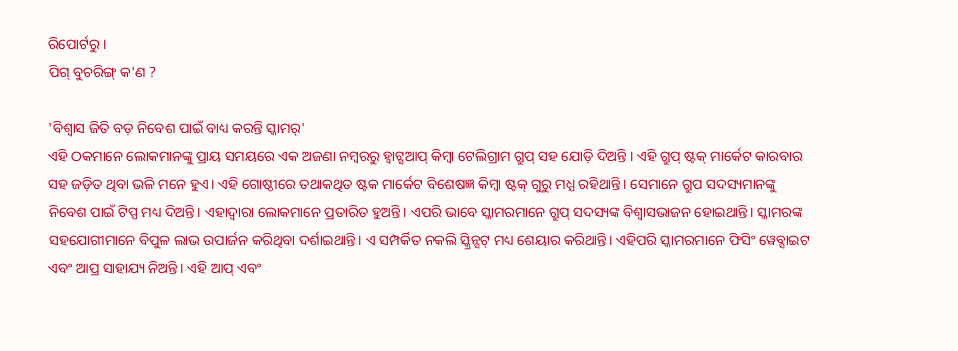ରିପୋର୍ଟରୁ ।
ପିଗ୍ ବୁଚରିଙ୍ଗ୍ କ'ଣ ?

'ବିଶ୍ୱାସ ଜିତି ବଡ଼ ନିବେଶ ପାଇଁ ବାଧ୍ୟ କରନ୍ତି ସ୍କାମର୍'
ଏହି ଠକମାନେ ଲୋକମାନଙ୍କୁ ପ୍ରାୟ ସମୟରେ ଏକ ଅଜଣା ନମ୍ବରରୁ ହ୍ବାଟ୍ସଆପ୍ କିମ୍ବା ଟେଲିଗ୍ରାମ ଗ୍ରୁପ୍ ସହ ଯୋଡ଼ି ଦିଅନ୍ତି । ଏହି ଗ୍ରୁପ୍ ଷ୍ଟକ୍ ମାର୍କେଟ କାରବାର ସହ ଜଡ଼ିତ ଥିବା ଭଳି ମନେ ହୁଏ। ଏହି ଗୋଷ୍ଠୀରେ ତଥାକଥିତ ଷ୍ଟକ ମାର୍କେଟ ବିଶେଷଜ୍ଞ କିମ୍ବା ଷ୍ଟକ୍ ଗୁରୁ ମଧ୍ଯ ରହିଥାନ୍ତି। ସେମାନେ ଗ୍ରୁପ ସଦସ୍ୟମାନଙ୍କୁ ନିବେଶ ପାଇଁ ଟିପ୍ପ ମଧ୍ୟ ଦିଅନ୍ତି। ଏହାଦ୍ୱାରା ଲୋକମାନେ ପ୍ରତାରିତ ହୁଅନ୍ତି। ଏପରି ଭାବେ ସ୍କାମରମାନେ ଗ୍ରୁପ୍ ସଦସ୍ୟଙ୍କ ବିଶ୍ୱାସଭାଜନ ହୋଇଥାନ୍ତି। ସ୍କାମରଙ୍କ ସହଯୋଗୀମାନେ ବିପୁଳ ଲାଭ ଉପାର୍ଜନ କରିଥିବା ଦର୍ଶାଇଥାନ୍ତି। ଏ ସମ୍ପର୍କିତ ନକଲି ସ୍କ୍ରିନ୍ସଟ୍ ମଧ୍ୟ ଶେୟାର କରିଥାନ୍ତି। ଏହିପରି ସ୍କାମରମାନେ ଫିସିଂ ୱେବ୍ସାଇଟ ଏବଂ ଆପ୍ର ସାହାଯ୍ୟ ନିଅନ୍ତି। ଏହି ଆପ୍ ଏବଂ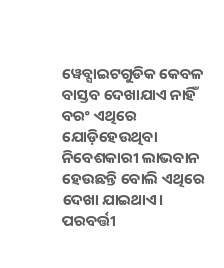ୱେବ୍ସାଇଟଗୁଡିକ କେବଳ ବାସ୍ତବ ଦେଖାଯାଏ ନାହିଁ ବରଂ ଏଥିରେ ଯୋଡ଼ିହେଉଥିବା ନିବେଶକାରୀ ଲାଭବାନ ହେଉଛନ୍ତି ବୋଲି ଏଥିରେ ଦେଖା ଯାଇଥାଏ। ପରବର୍ତ୍ତୀ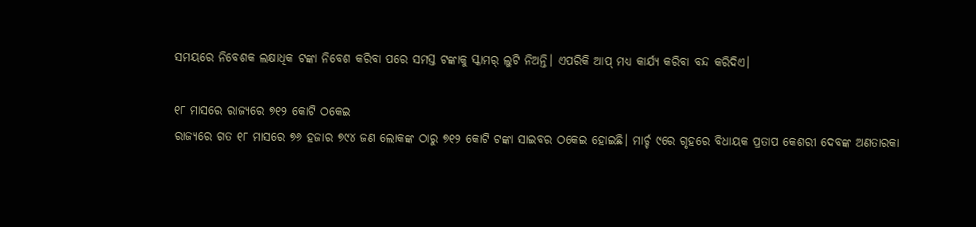ସମୟରେ ନିବେଶକ ଲକ୍ଷାଧିକ ଟଙ୍କା ନିବେଶ କରିବା ପରେ ସମସ୍ତ ଟଙ୍କାକୁ ସ୍କାମର୍ ଲୁଟି ନିଅନ୍ତି। ଏପରିକି ଆପ୍ ମଧ୍ୟ କାର୍ଯ୍ୟ କରିବା ବନ୍ଦ କରିଦିଏ।

୧୮ ମାସରେ ରାଜ୍ୟରେ ୭୧୨ କୋଟି ଠକେଇ
ରାଜ୍ୟରେ ଗତ ୧୮ ମାସରେ ୭୬ ହଜାର ୭୯୪ ଜଣ ଲୋକଙ୍କ ଠାରୁ ୭୧୨ କୋଟି ଟଙ୍କା ସାଇବର ଠକେଇ ହୋଇଛି। ମାର୍ଚ୍ଚ ୯ରେ ଗୃହରେ ବିଧାୟକ ପ୍ରତାପ କେଶରୀ ଦେବଙ୍କ ଅଣତାରକା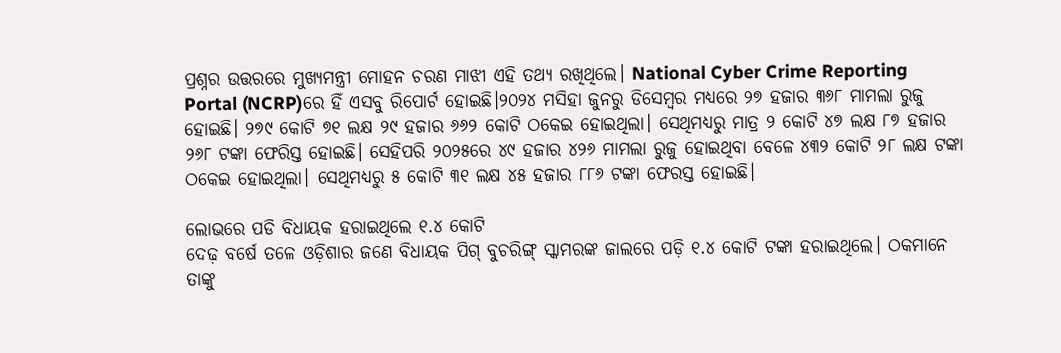ପ୍ରଶ୍ନର ଉତ୍ତରରେ ମୁଖ୍ୟମନ୍ତ୍ରୀ ମୋହନ ଚରଣ ମାଝୀ ଏହି ତଥ୍ୟ ରଖିଥିଲେ। National Cyber Crime Reporting Portal (NCRP)ରେ ହିଁ ଏସବୁ ରିପୋର୍ଟ ହୋଇଛି।୨୦୨୪ ମସିହା ଜୁନରୁ ଡିସେମ୍ବର ମଧ୍ୟରେ ୨୭ ହଜାର ୩୬୮ ମାମଲା ରୁଜୁ ହୋଇଛି। ୨୭୯ କୋଟି ୭୧ ଲକ୍ଷ ୨୯ ହଜାର ୬୬୨ କୋଟି ଠକେଇ ହୋଇଥିଲା। ସେଥିମଧ୍ୟରୁ ମାତ୍ର ୨ କୋଟି ୪୭ ଲକ୍ଷ ୮୭ ହଜାର ୨୬୮ ଟଙ୍କା ଫେରିସ୍ତ ହୋଇଛି। ସେହିପରି ୨୦୨୫ରେ ୪୯ ହଜାର ୪୨୬ ମାମଲା ରୁଜୁ ହୋଇଥିବା ବେଳେ ୪୩୨ କୋଟି ୨୮ ଲକ୍ଷ ଟଙ୍କା ଠକେଇ ହୋଇଥିଲା। ସେଥିମଧ୍ୟରୁ ୫ କୋଟି ୩୧ ଲକ୍ଷ ୪୫ ହଜାର ୮୮୬ ଟଙ୍କା ଫେରସ୍ତ ହୋଇଛି।

ଲୋଭରେ ପଡି ବିଧାୟକ ହରାଇଥିଲେ ୧.୪ କୋଟି
ଦେଢ଼ ବର୍ଷେ ତଳେ ଓଡ଼ିଶାର ଜଣେ ବିଧାୟକ ପିଗ୍ ବୁଚରିଙ୍ଗ୍ ସ୍କାମରଙ୍କ ଜାଲରେ ପଡ଼ି ୧.୪ କୋଟି ଟଙ୍କା ହରାଇଥିଲେ। ଠକମାନେ ତାଙ୍କୁ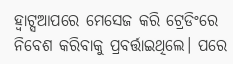ହ୍ଵାଟ୍ସଆପରେ ମେସେଜ କରି ଟ୍ରେଡିଂରେ ନିବେଶ କରିବାକୁ ପ୍ରବର୍ତ୍ତାଇଥିଲେ। ପରେ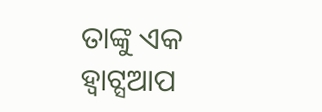ତାଙ୍କୁ ଏକ ହ୍ଵାଟ୍ସଆପ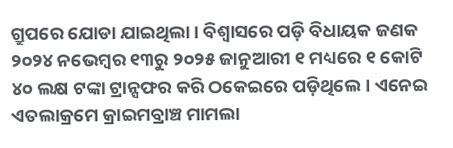ଗ୍ରୁପରେ ଯୋଡା ଯାଇଥିଲା। ବିଶ୍ୱାସରେ ପଡ଼ି ବିଧାୟକ ଜଣକ ୨୦୨୪ ନଭେମ୍ବର ୧୩ରୁ ୨୦୨୫ ଜାନୁଆରୀ ୧ ମଧ୍ୟରେ ୧ କୋଟି ୪୦ ଲକ୍ଷ ଟଙ୍କା ଟ୍ରାନ୍ସଫର କରି ଠକେଇରେ ପଡ଼ିଥିଲେ। ଏନେଇ ଏତଲାକ୍ରମେ କ୍ରାଇମବ୍ରାଞ୍ଚ ମାମଲା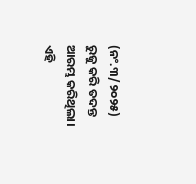(ନଂ.୩/୨୦୨୫) ରୁଜୁ କରି ତଦନ୍ତ ଆରମ୍ଭ କରିଥିଲା। ଏହି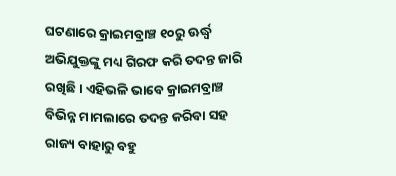ଘଟଣାରେ କ୍ରାଇମବ୍ରାଞ୍ଚ ୧୦ରୁ ଊର୍ଦ୍ଧ୍ଵ ଅଭିଯୁକ୍ତଙ୍କୁ ମଧ୍ୟ ଗିରଫ କରି ତଦନ୍ତ ଜାରି ରଖିଛି। ଏହିଭଳି ଭାବେ କ୍ରାଇମବ୍ରାଞ୍ଚ ବିଭିନ୍ନ ମାମଲାରେ ତଦନ୍ତ କରିବା ସହ ରାଜ୍ୟ ବାହାରୁ ବହୁ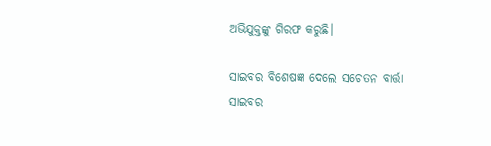ଅଭିଯୁକ୍ତଙ୍କୁ ଗିରଫ କରୁଛି।

ସାଇବର ବିଶେଷଜ୍ଞ ଦେଲେ ସଚେତନ ବାର୍ତ୍ତା
ସାଇବର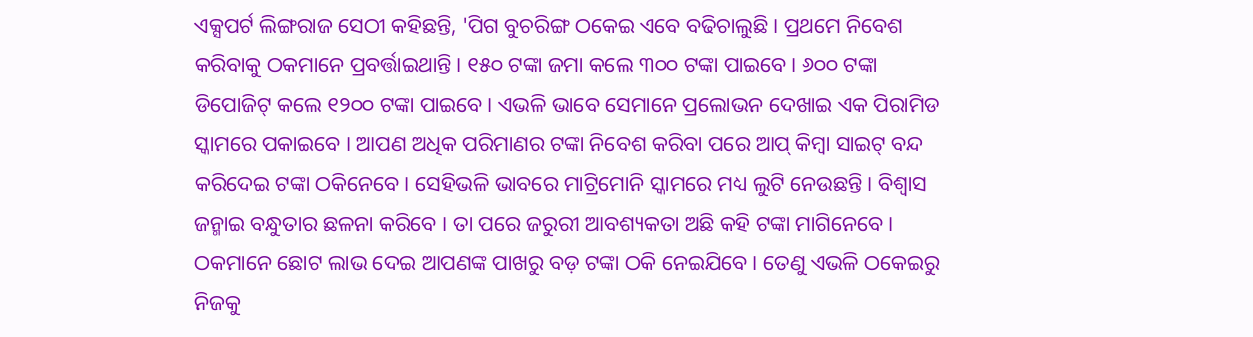ଏକ୍ସପର୍ଟ ଲିଙ୍ଗରାଜ ସେଠୀ କହିଛନ୍ତି, 'ପିଗ ବୁଚରିଙ୍ଗ ଠକେଇ ଏବେ ବଢିଚାଲୁଛି । ପ୍ରଥମେ ନିବେଶ କରିବାକୁ ଠକମାନେ ପ୍ରବର୍ତ୍ତାଇଥାନ୍ତି। ୧୫୦ ଟଙ୍କା ଜମା କଲେ ୩୦୦ ଟଙ୍କା ପାଇବେ। ୬୦୦ ଟଙ୍କା ଡିପୋଜିଟ୍ କଲେ ୧୨୦୦ ଟଙ୍କା ପାଇବେ। ଏଭଳି ଭାବେ ସେମାନେ ପ୍ରଲୋଭନ ଦେଖାଇ ଏକ ପିରାମିଡ ସ୍କାମରେ ପକାଇବେ । ଆପଣ ଅଧିକ ପରିମାଣର ଟଙ୍କା ନିବେଶ କରିବା ପରେ ଆପ୍ କିମ୍ବା ସାଇଟ୍ ବନ୍ଦ କରିଦେଇ ଟଙ୍କା ଠକିନେବେ। ସେହିଭଳି ଭାବରେ ମାଟ୍ରିମୋନି ସ୍କାମରେ ମଧ୍ୟ ଲୁଟି ନେଉଛନ୍ତି । ବିଶ୍ୱାସ ଜନ୍ମାଇ ବନ୍ଧୁତାର ଛଳନା କରିବେ । ତା ପରେ ଜରୁରୀ ଆବଶ୍ୟକତା ଅଛି କହି ଟଙ୍କା ମାଗିନେବେ। ଠକମାନେ ଛୋଟ ଲାଭ ଦେଇ ଆପଣଙ୍କ ପାଖରୁ ବଡ଼ ଟଙ୍କା ଠକି ନେଇଯିବେ। ତେଣୁ ଏଭଳି ଠକେଇରୁ ନିଜକୁ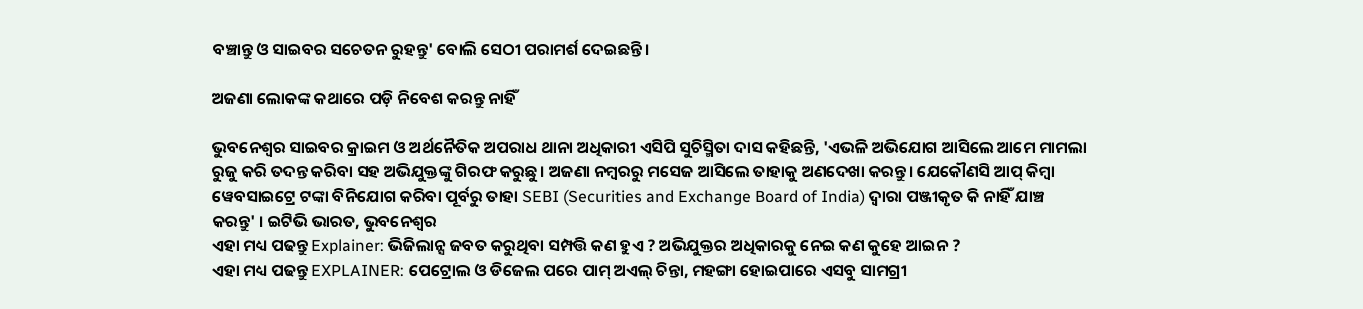ବଞ୍ଚାନ୍ତୁ ଓ ସାଇବର ସଚେତନ ରୁହନ୍ତୁ' ବୋଲି ସେଠୀ ପରାମର୍ଶ ଦେଇଛନ୍ତି।

ଅଜଣା ଲୋକଙ୍କ କଥାରେ ପଡ଼ି ନିବେଶ କରନ୍ତୁ ନାହିଁ

ଭୁବନେଶ୍ୱର ସାଇବର କ୍ରାଇମ ଓ ଅର୍ଥନୈତିକ ଅପରାଧ ଥାନା ଅଧିକାରୀ ଏସିପି ସୁଚିସ୍ମିତା ଦାସ କହିଛନ୍ତି, 'ଏଭଳି ଅଭିଯୋଗ ଆସିଲେ ଆମେ ମାମଲା ରୁଜୁ କରି ତଦନ୍ତ କରିବା ସହ ଅଭିଯୁକ୍ତଙ୍କୁ ଗିରଫ କରୁଛୁ। ଅଜଣା ନମ୍ବରରୁ ମସେଜ ଆସିଲେ ତାହାକୁ ଅଣଦେଖା କରନ୍ତୁ। ଯେକୌଣସି ଆପ୍ କିମ୍ବା ୱେବସାଇଟ୍ରେ ଟଙ୍କା ବିନିଯୋଗ କରିବା ପୂର୍ବରୁ ତାହା SEBI (Securities and Exchange Board of India) ଦ୍ୱାରା ପଞ୍ଜୀକୃତ କି ନାହିଁ ଯାଞ୍ଚ କରନ୍ତୁ' । ଇଟିଭି ଭାରତ, ଭୁବନେଶ୍ୱର
ଏହା ମଧ୍ୟ ପଢନ୍ତୁ Explainer: ଭିଜିଲାନ୍ସ ଜବତ କରୁଥିବା ସମ୍ପତ୍ତି କଣ ହୁଏ ? ଅଭିଯୁକ୍ତର ଅଧିକାରକୁ ନେଇ କଣ କୁହେ ଆଇନ ?
ଏହା ମଧ୍ୟ ପଢନ୍ତୁ EXPLAINER: ପେଟ୍ରୋଲ ଓ ଡିଜେଲ ପରେ ପାମ୍ ଅଏଲ୍ ଚିନ୍ତା, ମହଙ୍ଗା ହୋଇପାରେ ଏସବୁ ସାମଗ୍ରୀ